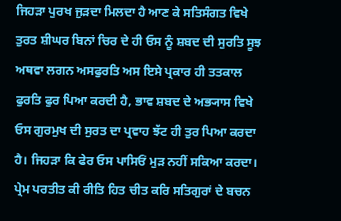ਜਿਹੜਾ ਪੁਰਖ ਜੁੜਦਾ ਮਿਲਦਾ ਹੈ ਆਣ ਕੇ ਸਤਿਸੰਗਤ ਵਿਖੇ ਤੁਰਤ ਸ਼ੀਘਰ ਬਿਨਾਂ ਚਿਰ ਦੇ ਹੀ ਓਸ ਨੂੰ ਸ਼ਬਦ ਦੀ ਸੁਰਤਿ ਸੂਝ ਅਥਵਾ ਲਗਨ ਅਸਫੁਰਤਿ ਅਸ ਇਸੇ ਪ੍ਰਕਾਰ ਹੀ ਤਤਕਾਲ ਫੁਰਤਿ ਫੁਰ ਪਿਆ ਕਰਦੀ ਹੈ, ਭਾਵ ਸ਼ਬਦ ਦੇ ਅਭ੍ਯਾਸ ਵਿਖੇ ਓਸ ਗੁਰਮੁਖ ਦੀ ਸੁਰਤ ਦਾ ਪ੍ਰਵਾਹ ਝੱਟ ਹੀ ਤੁਰ ਪਿਆ ਕਰਦਾ ਹੈ। ਜਿਹੜਾ ਕਿ ਫੇਰ ਓਸ ਪਾਸਿਓਂ ਮੁੜ ਨਹੀਂ ਸਕਿਆ ਕਰਦਾ।
ਪ੍ਰੇਮ ਪਰਤੀਤ ਕੀ ਰੀਤਿ ਹਿਤ ਚੀਤ ਕਰਿ ਸਤਿਗੁਰਾਂ ਦੇ ਬਚਨ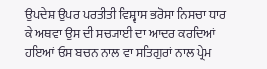ਉਪਦੇਸ਼ ਉਪਰ ਪਰਤੀਤੀ ਵਿਸ਼੍ਵਾਸ ਭਰੋਸਾ ਨਿਸਚਾ ਧਾਰ ਕੇ ਅਥਵਾ ਉਸ ਦੀ ਸਚ੍ਯਾਈ ਦਾ ਆਦਰ ਕਰਦਿਆਂ ਹਇਆਂ ਓਸ ਬਚਨ ਨਾਲ ਵਾ ਸਤਿਗੁਰਾਂ ਨਾਲ ਪ੍ਰੇਮ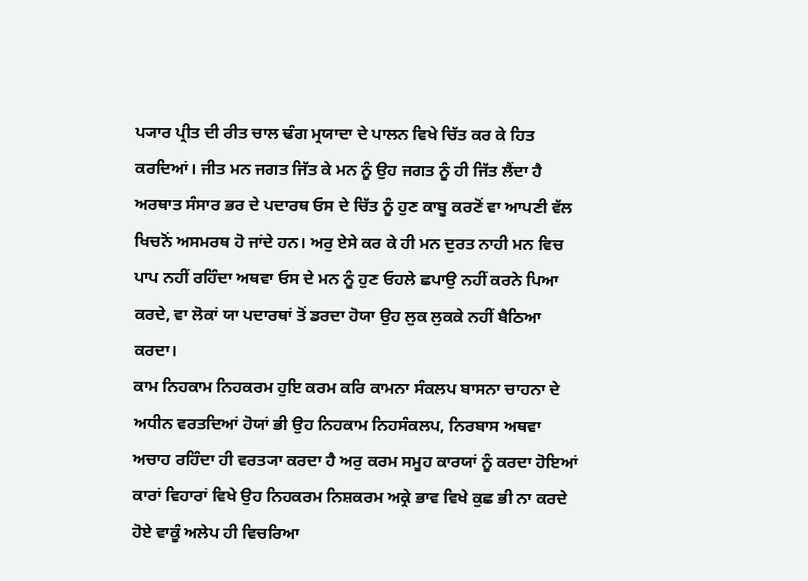ਪ੍ਯਾਰ ਪ੍ਰੀਤ ਦੀ ਰੀਤ ਚਾਲ ਢੰਗ ਮ੍ਰਯਾਦਾ ਦੇ ਪਾਲਨ ਵਿਖੇ ਚਿੱਤ ਕਰ ਕੇ ਹਿਤ ਕਰਦਿਆਂ। ਜੀਤ ਮਨ ਜਗਤ ਜਿੱਤ ਕੇ ਮਨ ਨੂੰ ਉਹ ਜਗਤ ਨੂੰ ਹੀ ਜਿੱਤ ਲੈਂਦਾ ਹੈ ਅਰਥਾਤ ਸੰਸਾਰ ਭਰ ਦੇ ਪਦਾਰਥ ਓਸ ਦੇ ਚਿੱਤ ਨੂੰ ਹੁਣ ਕਾਬੂ ਕਰਣੋਂ ਵਾ ਆਪਣੀ ਵੱਲ ਖਿਚਨੋਂ ਅਸਮਰਥ ਹੋ ਜਾਂਦੇ ਹਨ। ਅਰੁ ਏਸੇ ਕਰ ਕੇ ਹੀ ਮਨ ਦੁਰਤ ਨਾਹੀ ਮਨ ਵਿਚ ਪਾਪ ਨਹੀਂ ਰਹਿੰਦਾ ਅਥਵਾ ਓਸ ਦੇ ਮਨ ਨੂੰ ਹੁਣ ਓਹਲੇ ਛਪਾਉ ਨਹੀਂ ਕਰਨੇ ਪਿਆ ਕਰਦੇ, ਵਾ ਲੋਕਾਂ ਯਾ ਪਦਾਰਥਾਂ ਤੋਂ ਡਰਦਾ ਹੋਯਾ ਉਹ ਲੁਕ ਲੁਕਕੇ ਨਹੀਂ ਬੈਠਿਆ ਕਰਦਾ।
ਕਾਮ ਨਿਹਕਾਮ ਨਿਹਕਰਮ ਹੁਇ ਕਰਮ ਕਰਿ ਕਾਮਨਾ ਸੰਕਲਪ ਬਾਸਨਾ ਚਾਹਨਾ ਦੇ ਅਧੀਨ ਵਰਤਦਿਆਂ ਹੋਯਾਂ ਭੀ ਉਹ ਨਿਹਕਾਮ ਨਿਹਸੰਕਲਪ, ਨਿਰਬਾਸ ਅਥਵਾ ਅਚਾਹ ਰਹਿੰਦਾ ਹੀ ਵਰਤ੍ਯਾ ਕਰਦਾ ਹੈ ਅਰੁ ਕਰਮ ਸਮੂਹ ਕਾਰਯਾਂ ਨੂੰ ਕਰਦਾ ਹੋਇਆਂ ਕਾਰਾਂ ਵਿਹਾਰਾਂ ਵਿਖੇ ਉਹ ਨਿਹਕਰਮ ਨਿਸ਼ਕਰਮ ਅਕ੍ਰੇ ਭਾਵ ਵਿਖੇ ਕੁਛ ਭੀ ਨਾ ਕਰਦੇ ਹੋਏ ਵਾਕੂੰ ਅਲੇਪ ਹੀ ਵਿਚਰਿਆ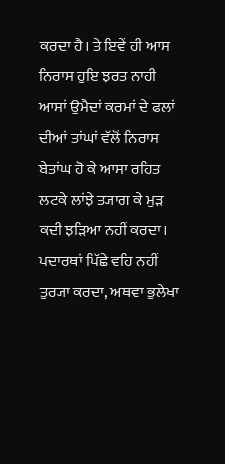ਕਰਦਾ ਹੈ। ਤੇ ਇਵੇਂ ਹੀ ਆਸ ਨਿਰਾਸ ਹੁਇ ਝਰਤ ਨਾਹੀ ਆਸਾਂ ਉਮੈਦਾਂ ਕਰਮਾਂ ਦੇ ਫਲਾਂ ਦੀਆਂ ਤਾਂਘਾਂ ਵੱਲੋਂ ਨਿਰਾਸ ਬੇਤਾਂਘ ਹੋ ਕੇ ਆਸਾ ਰਹਿਤ ਲਟਕੇ ਲਾਂਝੇ ਤ੍ਯਾਗ ਕੇ ਮੁੜ ਕਦੀ ਝੜਿਆ ਨਹੀਂ ਕਰਦਾ। ਪਦਾਰਥਾਂ ਪਿੱਛੇ ਵਹਿ ਨਹੀਂ ਤੁਰ੍ਯਾ ਕਰਦਾ, ਅਥਵਾ ਭੁਲੇਖਾ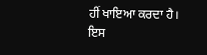ਹੀਂ ਖਾਇਆ ਕਰਦਾ ਹੈ।
ਇਸ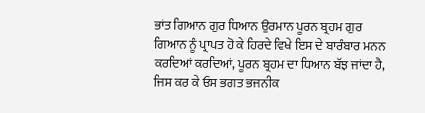ਭਾਂਤ ਗਿਆਨ ਗੁਰ ਧਿਆਨ ਉਰਮਾਨ ਪੂਰਨ ਬ੍ਰਹਮ ਗੁਰ ਗਿਆਨ ਨੂੰ ਪ੍ਰਾਪਤ ਹੋ ਕੇ ਹਿਰਦੇ ਵਿਖੇ ਇਸ ਦੇ ਬਾਰੰਬਾਰ ਮਨਨ ਕਰਦਿਆਂ ਕਰਦਿਆਂ, ਪੂਰਨ ਬ੍ਰਹਮ ਦਾ ਧਿਆਨ ਬੱਝ ਜਾਂਦਾ ਹੈ, ਜਿਸ ਕਰ ਕੇ ਓਸ ਭਗਤ ਭਜਨੀਕ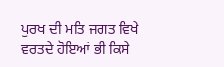ਪੁਰਖ ਦੀ ਮਤਿ ਜਗਤ ਵਿਖੇ ਵਰਤਦੇ ਹੋਇਆਂ ਭੀ ਕਿਸੇ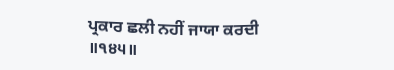ਪ੍ਰਕਾਰ ਛਲੀ ਨਹੀਂ ਜਾਯਾ ਕਰਦੀ ॥੧੪੫॥